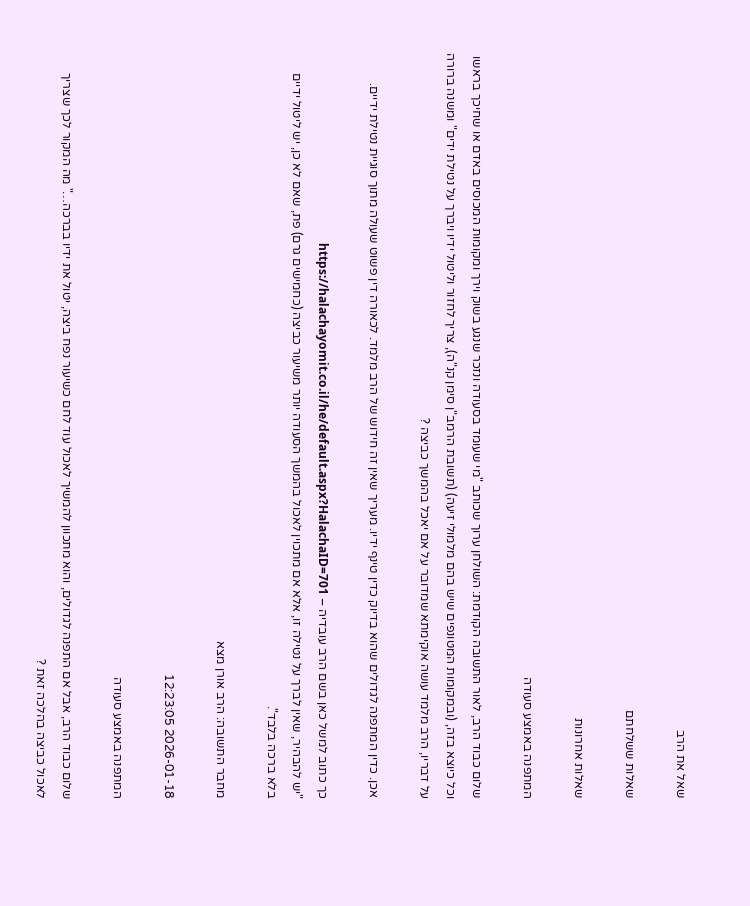שאל את הרב

שאלות ששלחתם

שאלות אחרונות

המתפנה באמצע סעודה

שלום כבוד הרב, לאור התשובה הקודמת: השולחן ערוך שכותב "מי שעומד בסעודה ונזכר שנגע בשוק וירך ומקומות המכוסים באדם או שחיכך בראשו וכל כיוצא בזה, (ובמקומות המטונפים שיש בהם מלמולי זיעה) (תשובת הרמב"ן סימן קנ"ה), צריך לחזור וליטול ידיו ויברך על נטילת ידים" ומשנה ברורה על דבריו, הרב מלמד עושה אוקימתא שמדובר על אם יאכל בהמשך כביצה ?

אכן. כדין המתפנה לגדולים שהוא בדיוק כדין טינף ידיו. מעריך שאין זה חידוש של הרב מלמד. לכאורה דין פשוט שעולה מתוך סוגיית נטילת ידיים.

כך כתוב למשל כאן בשם הרב עובדיה – https://halachayomit.co.il/he/default.aspx?HalachaID=701
"יש להבהיר, שאין לברך על נטילה זו, אלא אם מתכוין לאכול בהמשך הסעודה יותר משיעור כביצה (כחמישים גרם) פת, שאם לא כן, יש ליטול ידיים בלא ברכה בלבד".

מחבר התשובה: הרב אורן מצא

2026-01-18 12:23:05

המתפנה באמצע סעודה

שלום כבוד הרב, אבל אם התפנה לגדולים, והוא מתכוון להמשיך לאכול עוד לחם כשיעור נפח ביצה, יטול את ידיו בברכה…" מה המקור לכך שצריך לאכול כביצה בהלכה זאת ?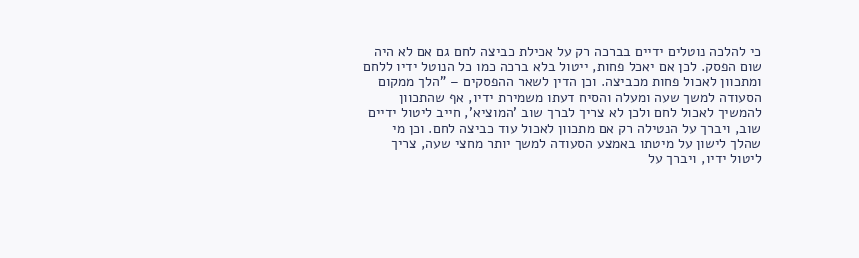כי להלכה נוטלים ידיים בברכה רק על אכילת כביצה לחם גם אם לא היה שום הפסק. לכן אם יאכל פחות, ייטול בלא ברכה כמו כל הנוטל ידיו ללחם ומתכוון לאכול פחות מכביצה. וכן הדין לשאר ההפסקים – "הלך ממקום הסעודה למשך שעה ומעלה והסיח דעתו משמירת ידיו, אף שהתכוון להמשיך לאכול לחם ולכן לא צריך לברך שוב 'המוציא', חייב ליטול ידיים שוב, ויברך על הנטילה רק אם מתכוון לאכול עוד כביצה לחם. וכן מי שהלך לישון על מיטתו באמצע הסעודה למשך יותר מחצי שעה, צריך ליטול ידיו, ויברך על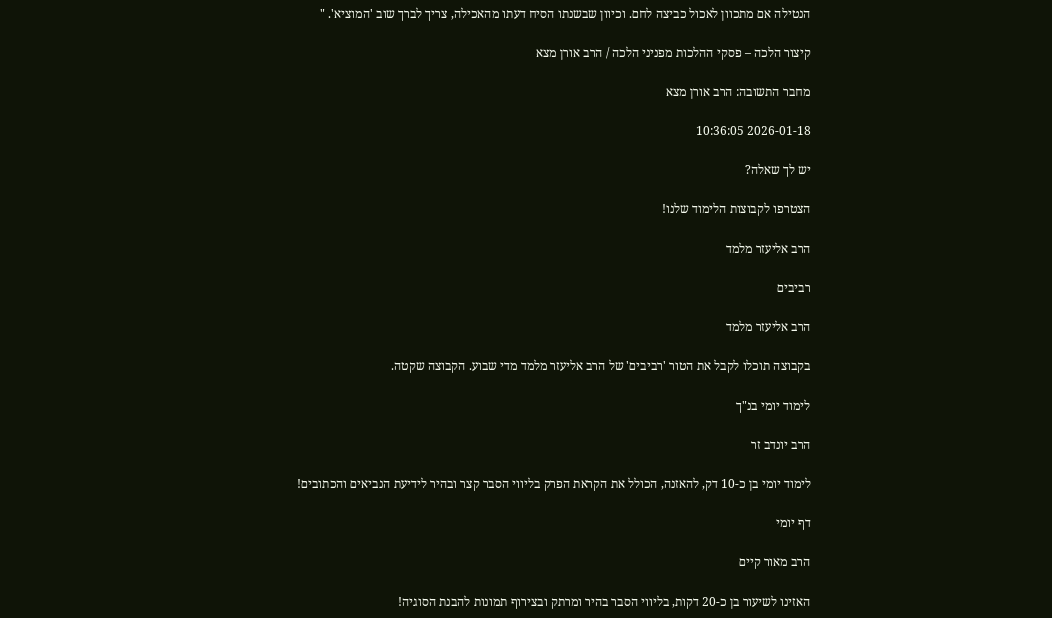הנטילה אם מתכוון לאכול כביצה לחם. וכיוון שבשנתו הסיח דעתו מהאכילה, צריך לברך שוב 'המוציא'. "

קיצור הלכה – פסקי ההלכות מפניני הלכה / הרב אורן מצא

מחבר התשובה: הרב אורן מצא

2026-01-18 10:36:05

יש לך שאלה?

הצטרפו לקבוצות הלימוד שלנו!

הרב אליעזר מלמד

רביבים

הרב אליעזר מלמד

בקבוצה תוכלו לקבל את הטור 'רביבים' של הרב אליעזר מלמד מדי שבוע. הקבוצה שקטה.

לימוד יומי בנ"ך

הרב יונדב זר

לימוד יומי בן כ-10 דק, להאזנה, הכולל את הקראת הפרק בליווי הסבר קצר ובהיר לידיעת הנביאים והכתובים!

דף יומי

הרב מאור קיים

האזינו לשיעור בן כ-20 דקות, בליווי הסבר בהיר ומרתק ובצירוף תמונות להבנת הסוגיה!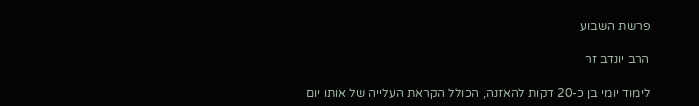פרשת השבוע

הרב יונדב זר

לימוד יומי בן כ-20 דקות להאזנה, הכולל הקראת העלייה של אותו יום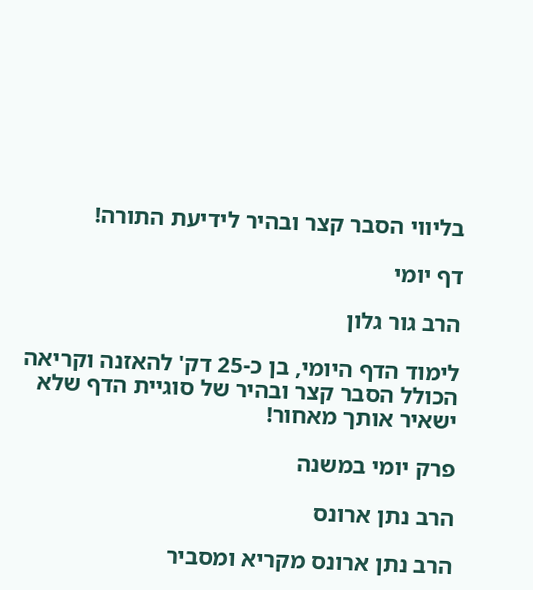בליווי הסבר קצר ובהיר לידיעת התורה!

דף יומי

הרב גור גלון

לימוד הדף היומי, בן כ-25 דק' להאזנה וקריאה הכולל הסבר קצר ובהיר של סוגיית הדף שלא ישאיר אותך מאחור!

פרק יומי במשנה

הרב נתן ארונס

הרב נתן ארונס מקריא ומסביר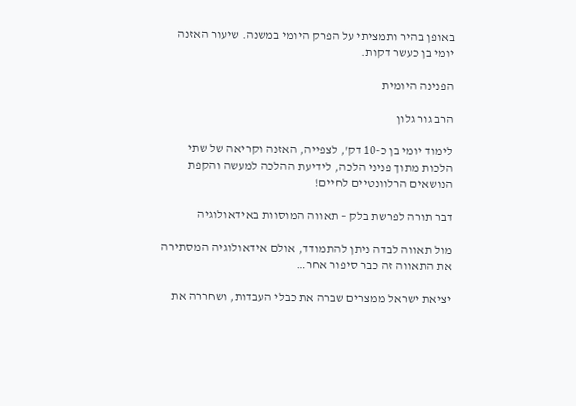באופן בהיר ותמציתי על הפרק היומי במשנה. שיעור האזנה יומי בן כעשר דקות.

הפנינה היומית

הרב גור גלון

לימוד יומי בן כ-10 דק', לצפייה, האזנה וקריאה של שתי הלכות מתוך פניני הלכה, לידיעת ההלכה למעשה והקפת הנושאים הרלוונטיים לחיים!

דבר תורה לפרשת בלק – תאווה המוסוות באידאולוגיה

מול תאווה לבדה ניתן להתמודד, אולם אידאולוגיה המסתירה את התאווה זה כבר סיפור אחר…

יציאת ישראל ממצרים שברה את כבלי העבדות, ושחררה את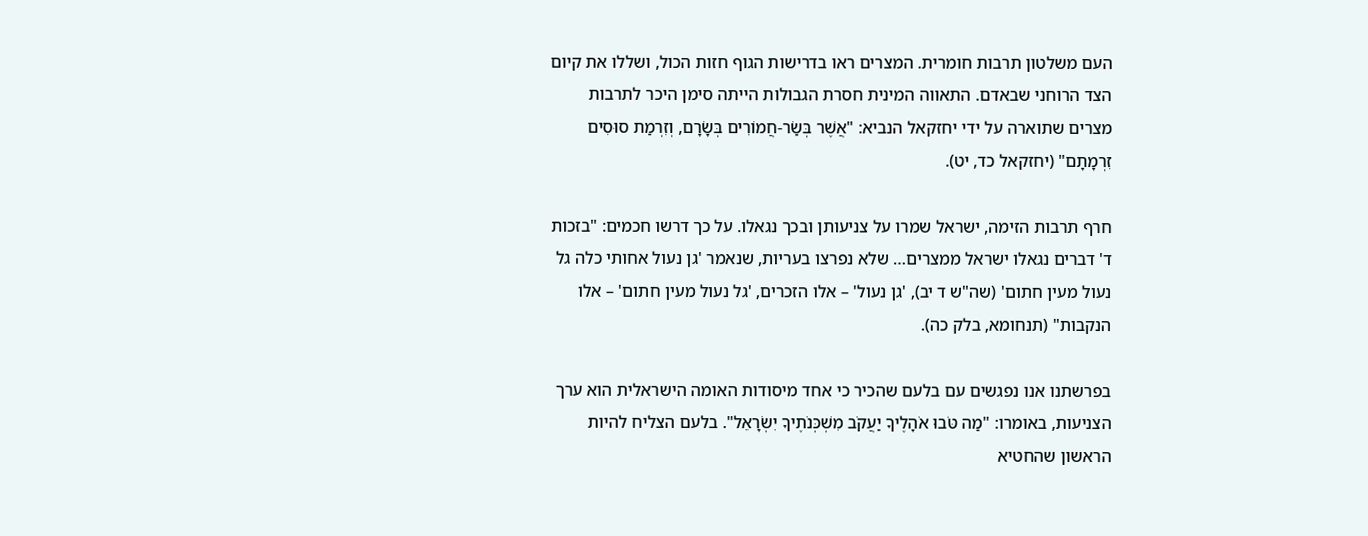העם משלטון תרבות חומרית. המצרים ראו בדרישות הגוף חזות הכול, ושללו את קיום הצד הרוחני שבאדם. התאווה המינית חסרת הגבולות הייתה סימן היכר לתרבות מצרים שתוארה על ידי יחזקאל הנביא: "אֲשֶׁר בְּשַׂר-חֲמוֹרִים בְּשָׂרָם, וְזִרְמַת סוּסִים זִרְמָתָם" (יחזקאל כד, יט).

חרף תרבות הזימה, ישראל שמרו על צניעותן ובכך נגאלו. על כך דרשו חכמים: "בזכות ד' דברים נגאלו ישראל ממצרים… שלא נפרצו בעריות, שנאמר 'גן נעול אחותי כלה גל נעול מעין חתום' (שה"ש ד יב), 'גן נעול' – אלו הזכרים, 'גל נעול מעין חתום' – אלו הנקבות" (תנחומא, בלק כה).

בפרשתנו אנו נפגשים עם בלעם שהכיר כי אחד מיסודות האומה הישראלית הוא ערך הצניעות, באומרו: "מַה טֹּבוּ אֹהָלֶיךָ יַעֲקֹב מִשְׁכְּנֹתֶיךָ יִשְׂרָאֵל". בלעם הצליח להיות הראשון שהחטיא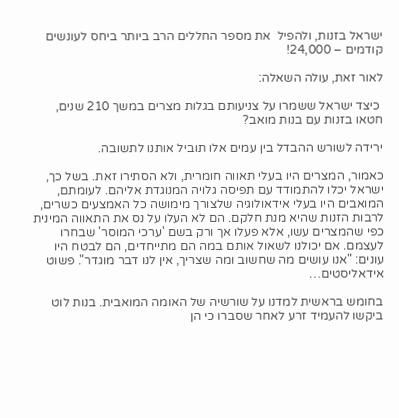ישראל בזנות, ולהפיל  את מספר החללים הרב ביותר ביחס לעונשים קודמים – 24,000!

לאור זאת, עולה השאלה:

 כיצד ישראל ששמרו על צניעותם בגלות מצרים במשך 210 שנים, חטאו בזנות עם בנות מואב?

ירידה לשורש ההבדל בין עמים אלו תוביל אותנו לתשובה.

כאמור, המצרים היו בעלי תאווה חומרית, ולא הסתירו זאת. בשל כך, ישראל יכלו להתמודד עם תפיסה גלויה המנוגדת אליהם. לעומתם, המואבים היו בעלי אידאולוגיה שלצורך מימושה כל האמצעים כשרים, לרבות הזנות שהיא מנת חלקם. הם לא העלו על נס את התאווה המינית כפי שהמצרים עשו, אלא פעלו אך ורק בשם 'ערכי המוסר' שבחרו לעצמם. אם יכולנו לשאול אותם במה הם מתייחדים, הם לבטח היו עונים: "אנו עושים מה שחשוב ומה שצריך, אין לנו דבר מוגדר". פשוט אידאליסטים…

בחומש בראשית למדנו על שורשיה של האומה המואבית. בנות לוט ביקשו להעמיד זרע לאחר שסברו כי הן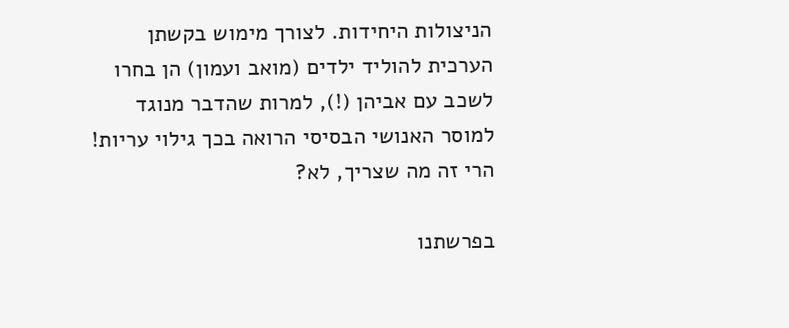הניצולות היחידות. לצורך מימוש בקשתן הערכית להוליד ילדים (מואב ועמון) הן בחרו לשכב עם אביהן (!), למרות שהדבר מנוגד למוסר האנושי הבסיסי הרואה בכך גילוי עריות!  הרי זה מה שצריך, לא?

בפרשתנו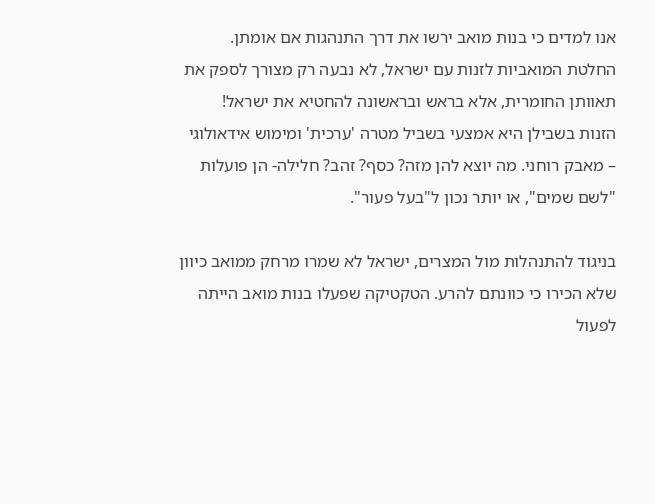אנו למדים כי בנות מואב ירשו את דרך התנהגות אם אומתן. החלטת המואביות לזנות עם ישראל, לא נבעה רק מצורך לספק את תאוותן החומרית, אלא בראש ובראשונה להחטיא את ישראל!  הזנות בשבילן היא אמצעי בשביל מטרה 'ערכית' ומימוש אידאולוגי – מאבק רוחני. מה יוצא להן מזה? כסף? זהב? חלילה- הן פועלות "לשם שמים", או יותר נכון ל"בעל פעור".

בניגוד להתנהלות מול המצרים, ישראל לא שמרו מרחק ממואב כיוון שלא הכירו כי כוונתם להרע. הטקטיקה שפעלו בנות מואב הייתה לפעול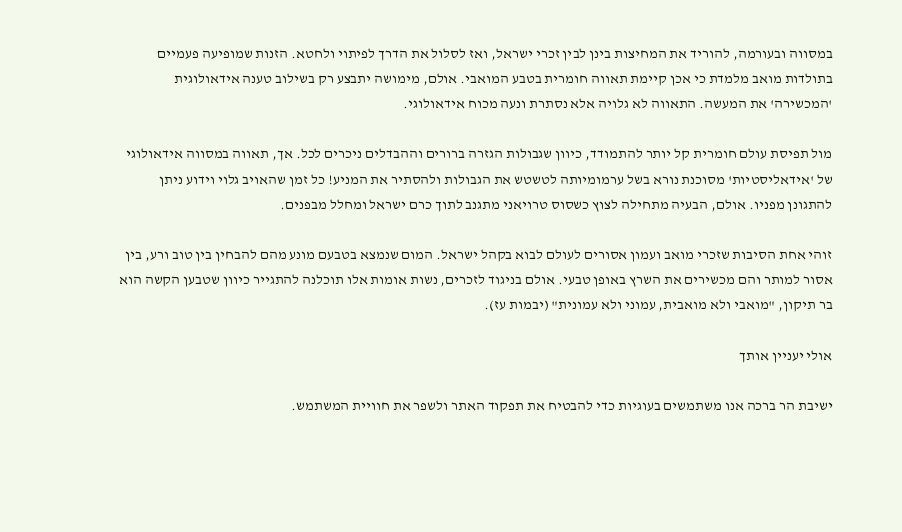במסווה ובעורמה, להוריד את המחיצות בינן לבין זכרי ישראל, ואז לסלול את הדרך לפיתוי ולחטא. הזנות שמופיעה פעמיים בתולדות מואב מלמדת כי אכן קיימת תאווה חומרית בטבע המואבי. אולם, מימושה יתבצע רק בשילוב טענה אידאולוגית 'המכשירה' את המעשה. התאווה לא גלויה אלא נסתרת ונעה מכוח אידאולוגי.

מול תפיסת עולם חומרית קל יותר להתמודד, כיוון שגבולות הגזרה ברורים וההבדלים ניכרים לכל. אך, תאווה במסווה אידאולוגי של 'אידאליסטיות' מסוכנת נורא בשל ערמומיותה לטשטש את הגבולות ולהסתיר את המניע! כל זמן שהאויב גלוי וידוע ניתן להתגונן מפניו. אולם, הבעיה מתחילה לצוץ כשסוס טרויאני מתגנב לתוך כרם ישראל ומחלל מבפנים.

זוהי אחת הסיבות שזכרי מואב ועמון אסורים לעולם לבוא בקהל ישראל. המום שנמצא בטבעם מונע מהם להבחין בין טוב ורע, בין אסור למותר והם מכשירים את השרץ באופן טבעי. אולם בניגוד לזכרים, נשות אומות אלו תוכלנה להתגייר כיוון שטבען הקשה הוא בר תיקון, "מואבי ולא מואבית, עמוני ולא עמונית" (יבמות עז).

אולי יעניין אותך

ישיבת הר ברכה אנו משתמשים בעוגיות כדי להבטיח את תפקוד האתר ולשפר את חוויית המשתמש.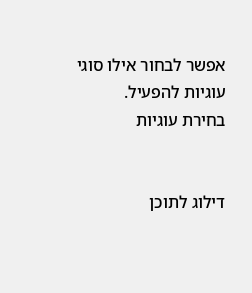אפשר לבחור אילו סוגי עוגיות להפעיל.
בחירת עוגיות


דילוג לתוכן